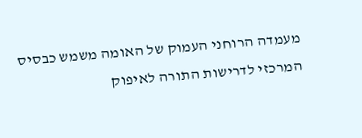מעמדה הרוחני העמוק של האומה משמש כבסיס המרכזי לדרישות התורה לאיפוק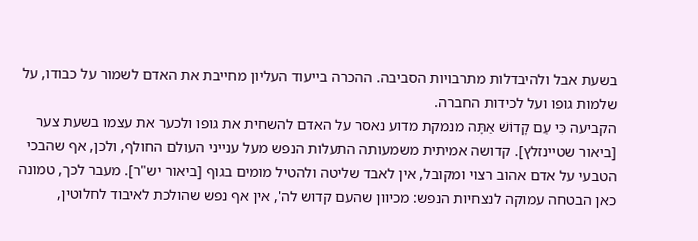בשעת אבל ולהיבדלות מתרבויות הסביבה. ההכרה בייעוד העליון מחייבת את האדם לשמור על כבודו, על שלמות גופו ועל לכידות החברה.
הקביעה כִּי עַם קָדוֹשׁ אַתָּה מנמקת מדוע נאסר על האדם להשחית את גופו ולכער את עצמו בשעת צער [ביאור שטיינזלץ]. קדושה אמיתית משמעותה התעלות הנפש מעל ענייני העולם החולף, ולכן, אף שהבכי הטבעי על אדם אהוב רצוי ומקובל, אין לאבד שליטה ולהטיל מומים בגוף [ביאור יש"ר]. מעבר לכך, טמונה כאן הבטחה עמוקה לנצחיות הנפש: מכיוון שהעם קדוש לה', אין אף נפש שהולכת לאיבוד לחלוטין,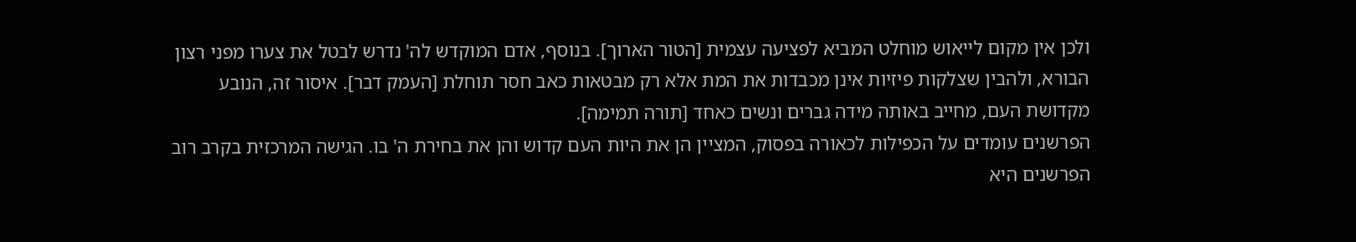ולכן אין מקום לייאוש מוחלט המביא לפציעה עצמית [הטור הארוך]. בנוסף, אדם המוקדש לה' נדרש לבטל את צערו מפני רצון הבורא, ולהבין שצלקות פיזיות אינן מכבדות את המת אלא רק מבטאות כאב חסר תוחלת [העמק דבר]. איסור זה, הנובע מקדושת העם, מחייב באותה מידה גברים ונשים כאחד [תורה תמימה].
הפרשנים עומדים על הכפילות לכאורה בפסוק, המציין הן את היות העם קדוש והן את בחירת ה' בו. הגישה המרכזית בקרב רוב הפרשנים היא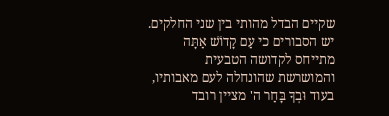שקיים הבדל מהותי בין שני החלקים. יש הסבורים כי עַם קָדוֹשׁ אַתָּה מתייחס לקדושה הטבעית והמושרשת שהונחלה לעם מאבותיו, בעוד וּבְךָ בָּחַר ה' מציין רובד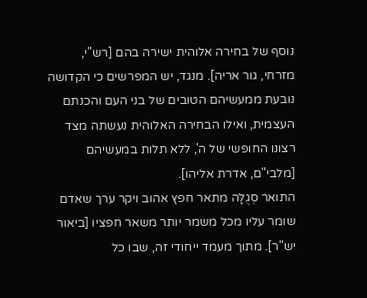נוסף של בחירה אלוהית ישירה בהם [רש"י, מזרחי, גור אריה]. מנגד, יש המפרשים כי הקדושה נובעת ממעשיהם הטובים של בני העם והכנתם העצמית, ואילו הבחירה האלוהית נעשתה מצד רצונו החופשי של ה', ללא תלות במעשיהם [מלבי"ם, אדרת אליהו].
התואר סְגֻלָּה מתאר חפץ אהוב ויקר ערך שאדם שומר עליו מכל משמר יותר משאר חפציו [ביאור יש"ר]. מתוך מעמד ייחודי זה, שבו כל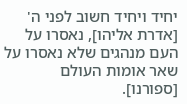יחיד ויחיד חשוב לפני ה' [אדרת אליהו], נאסרו על העם מנהגים שלא נאסרו על שאר אומות העולם [ספורנו].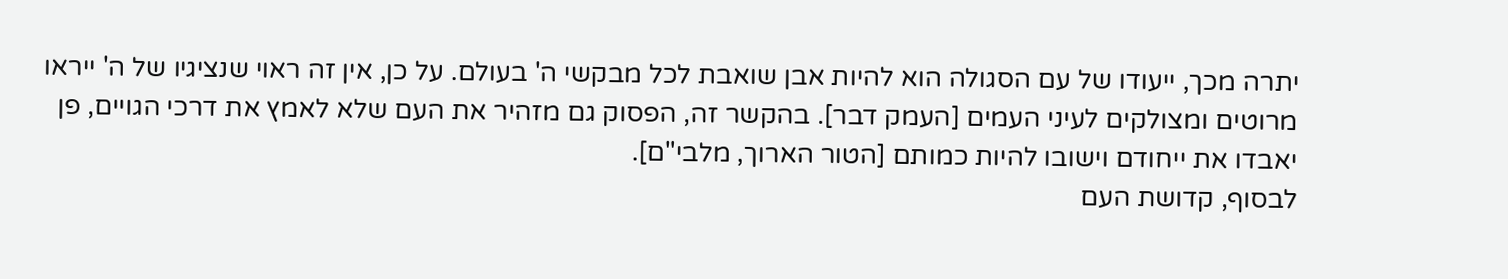יתרה מכך, ייעודו של עם הסגולה הוא להיות אבן שואבת לכל מבקשי ה' בעולם. על כן, אין זה ראוי שנציגיו של ה' ייראו מרוטים ומצולקים לעיני העמים [העמק דבר]. בהקשר זה, הפסוק גם מזהיר את העם שלא לאמץ את דרכי הגויים, פן יאבדו את ייחודם וישובו להיות כמותם [הטור הארוך, מלבי"ם].
לבסוף, קדושת העם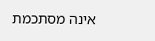אינה מסתכמת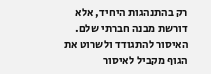רק בהתנהגות היחיד, אלא דורשת מבנה חברתי שלם. האיסור להתגודד ולשרוט את הגוף מקביל לאיסור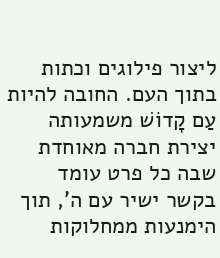ליצור פילוגים וכתות בתוך העם. החובה להיות עַם קָדוֹשׁ משמעותה יצירת חברה מאוחדת שבה כל פרט עומד בקשר ישיר עם ה', תוך הימנעות ממחלוקות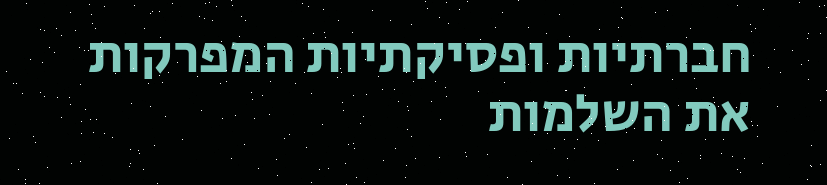חברתיות ופסיקתיות המפרקות את השלמות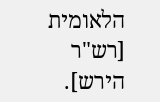הלאומית [רש"ר הירש].